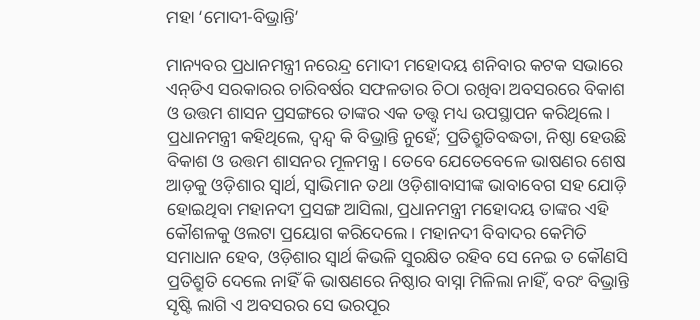ମହା ‘ମୋଦୀ-ବିଭ୍ରାନ୍ତି’

ମାନ୍ୟବର ପ୍ରଧାନମନ୍ତ୍ରୀ ନରେନ୍ଦ୍ର ମୋଦୀ ମହୋଦୟ ଶନିବାର କଟକ ସଭାରେ ଏନ୍‌ଡିଏ ସରକାରର ଚାରିବର୍ଷର ସଫଳତାର ଚିଠା ରଖିବା ଅବସରରେ ବିକାଶ ଓ ଉତ୍ତମ ଶାସନ ପ୍ରସଙ୍ଗରେ ତାଙ୍କର ଏକ ତତ୍ତ୍ୱ ମଧ୍ୟ ଉପସ୍ଥାପନ କରିଥିଲେ। ପ୍ରଧାନମନ୍ତ୍ରୀ କହିଥିଲେ, ଦ୍ୱନ୍ଦ୍ୱ କି ବିଭ୍ରାନ୍ତି ନୁହେଁ; ପ୍ରତିଶ୍ରୁତିବଦ୍ଧତା, ନିଷ୍ଠା ହେଉଛି ବିକାଶ ଓ ଉତ୍ତମ ଶାସନର ମୂଳମନ୍ତ୍ର। ତେବେ ଯେତେବେଳେ ଭାଷଣର ଶେଷ ଆଡ଼କୁ ଓଡ଼ିଶାର ସ୍ୱାର୍ଥ, ସ୍ୱାଭିମାନ ତଥା ଓଡ଼ିଶାବାସୀଙ୍କ ଭାବାବେଗ ସହ ଯୋଡ଼ି ହୋଇଥିବା ମହାନଦୀ ପ୍ରସଙ୍ଗ ଆସିଲା, ପ୍ରଧାନମନ୍ତ୍ରୀ ମହୋଦୟ ତାଙ୍କର ଏହି କୌଶଳକୁ ଓଲଟା ପ୍ରୟୋଗ କରିଦେଲେ। ମହାନଦୀ ବିବାଦର କେମିତି ସମାଧାନ ହେବ, ଓଡ଼ିଶାର ସ୍ୱାର୍ଥ କିଭଳି ସୁରକ୍ଷିତ ରହିବ ସେ ନେଇ ତ କୌଣସି ପ୍ରତିଶ୍ରୁତି ଦେଲେ ନାହିଁ କି ଭାଷଣରେ ନିଷ୍ଠାର ବାସ୍ନା ମିଳିଲା ନାହିଁ, ବରଂ ବିଭ୍ରାନ୍ତି ସୃଷ୍ଟି ଲାଗି ଏ ଅବସରର ସେ ଭରପୂର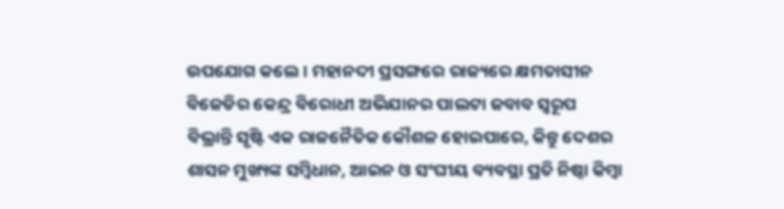ଉପଯୋଗ କଲେ। ମହାନଦୀ ପ୍ରସଙ୍ଗରେ ରାଜ୍ୟରେ କ୍ଷମତାସୀନ ବିଜେଡିର କେନ୍ଦ୍ର ବିରୋଧୀ ଅଭିଯାନର ପାଲଟା ଜବାବ ସ୍ୱରୂପ ବିଭ୍ରାନ୍ତି ସୃଷ୍ଟି ଏକ ରାଜନୈତିକ କୌଶଳ ହୋଇପାରେ, କିନ୍ତୁ ଦେଶର ଶାସନ ମୁଖ୍ୟଙ୍କ ସମ୍ବିଧାନ, ଆଇନ ଓ ସଂଘୀୟ ବ୍ୟବସ୍ଥା ପ୍ରତି ନିଷ୍ଠା କିମ୍ବା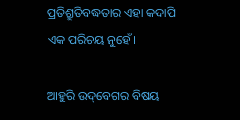ପ୍ରତିଶ୍ରୁତିବଦ୍ଧତାର ଏହା କଦାପି ଏକ ପରିଚୟ ନୁହେଁ।

ଆହୁରି ଉଦ୍‌ବେଗର ବିଷୟ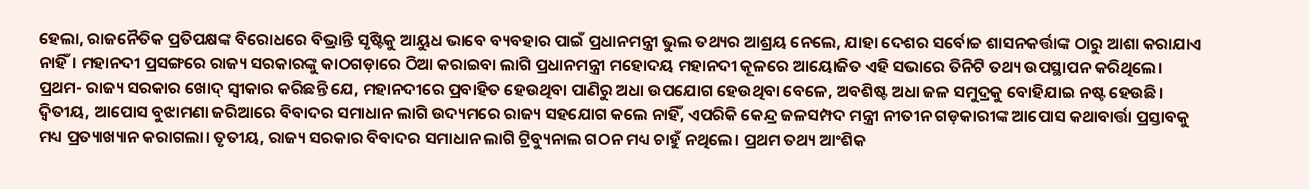ହେଲା, ରାଜନୈତିକ ପ୍ରତିପକ୍ଷଙ୍କ ବିରୋଧରେ ବିଭ୍ରାନ୍ତି ସୃଷ୍ଟିକୁ ଆୟୁଧ ଭାବେ ବ୍ୟବହାର ପାଇଁ ପ୍ରଧାନମନ୍ତ୍ରୀ ଭୁଲ ତଥ୍ୟର ଆଶ୍ରୟ ନେଲେ, ଯାହା ଦେଶର ସର୍ବୋଚ୍ଚ ଶାସନକର୍ତ୍ତାଙ୍କ ଠାରୁ ଆଶା କରାଯାଏ ନାହିଁ। ମହାନଦୀ ପ୍ରସଙ୍ଗରେ ରାଜ୍ୟ ସରକାରଙ୍କୁ କାଠଗଡ଼ାରେ ଠିଆ କରାଇବା ଲାଗି ପ୍ରଧାନମନ୍ତ୍ରୀ ମହୋଦୟ ମହାନଦୀ କୂଳରେ ଆୟୋଜିତ ଏହି ସଭାରେ ତିନିଟି ତଥ୍ୟ ଉପସ୍ଥାପନ କରିଥିଲେ। ପ୍ରଥମ- ରାଜ୍ୟ ସରକାର ଖୋଦ୍‌ ସ୍ୱୀକାର କରିଛନ୍ତି ଯେ, ମହାନଦୀରେ ପ୍ରବାହିତ ହେଉଥିବା ପାଣିରୁ ଅଧା ଉପଯୋଗ ହେଉଥିବା ବେଳେ, ଅବଶିଷ୍ଟ ଅଧା ଜଳ ସମୁଦ୍ରକୁ ବୋହିଯାଇ ନଷ୍ଟ ହେଉଛି। ଦ୍ୱିତୀୟ, ଆପୋସ ବୁଝାମଣା ଜରିଆରେ ବିବାଦର ସମାଧାନ ଲାଗି ଉଦ୍ୟମରେ ରାଜ୍ୟ ସହଯୋଗ କଲେ ନାହିଁ, ଏପରିକି କେନ୍ଦ୍ର ଜଳସମ୍ପଦ ମନ୍ତ୍ରୀ ନୀତୀନ ଗଡ଼କାରୀଙ୍କ ଆପୋସ କଥାବାର୍ତ୍ତା ପ୍ରସ୍ତାବକୁ ମଧ୍ୟ ପ୍ରତ୍ୟାଖ୍ୟାନ କରାଗଲା। ତୃତୀୟ, ରାଜ୍ୟ ସରକାର ବିବାଦର ସମାଧାନ ଲାଗି ଟ୍ରିବ୍ୟୁନାଲ ଗଠନ ମଧ୍ୟ ଚାହୁଁ ନଥିଲେ। ପ୍ରଥମ ତଥ୍ୟ ଆଂଶିକ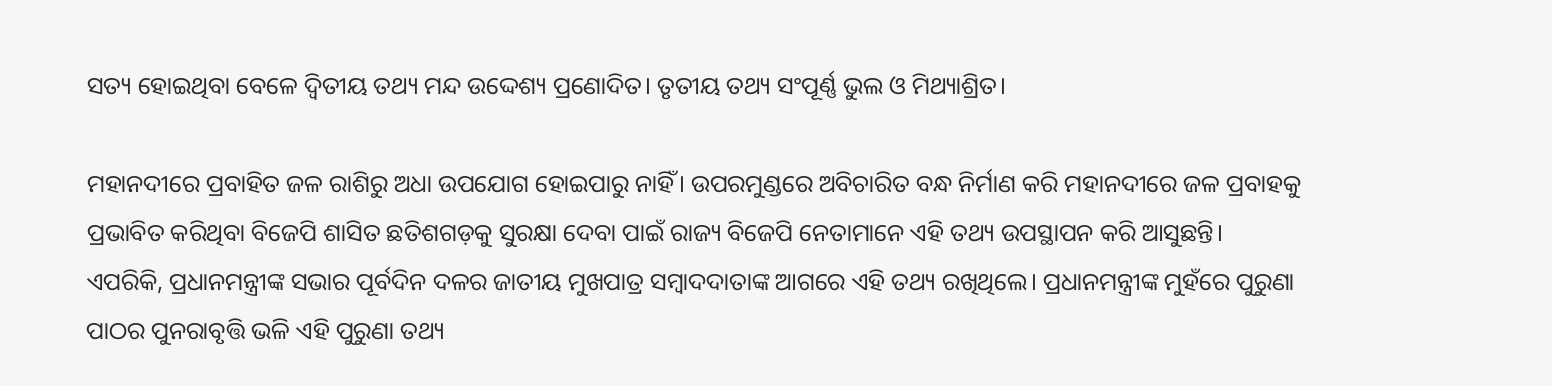ସତ୍ୟ ହୋଇଥିବା ବେଳେ ଦ୍ୱିତୀୟ ତଥ୍ୟ ମନ୍ଦ ଉଦ୍ଦେଶ୍ୟ ପ୍ରଣୋଦିତ। ତୃତୀୟ ତଥ୍ୟ ସଂପୂର୍ଣ୍ଣ ଭୁଲ ଓ ମିଥ୍ୟାଶ୍ରିତ।

ମହାନଦୀରେ ପ୍ରବାହିତ ଜଳ ରାଶିରୁ ଅଧା ଉପଯୋଗ ହୋଇପାରୁ ନାହିଁ। ଉପରମୁଣ୍ଡରେ ଅବିଚାରିତ ବନ୍ଧ ନିର୍ମାଣ କରି ମହାନଦୀରେ ଜଳ ପ୍ରବାହକୁ ପ୍ରଭାବିତ କରିଥିବା ବିଜେପି ଶାସିତ ଛତିଶଗଡ଼କୁ ସୁରକ୍ଷା ଦେବା ପାଇଁ ରାଜ୍ୟ ବିଜେପି ନେତାମାନେ ଏହି ତଥ୍ୟ ଉପସ୍ଥାପନ କରି ଆସୁଛନ୍ତି। ଏପରିକି, ପ୍ରଧାନମନ୍ତ୍ରୀଙ୍କ ସଭାର ପୂର୍ବଦିନ ଦଳର ଜାତୀୟ ମୁଖପାତ୍ର ସମ୍ବାଦଦାତାଙ୍କ ଆଗରେ ଏହି ତଥ୍ୟ ରଖିଥିଲେ। ପ୍ରଧାନମନ୍ତ୍ରୀଙ୍କ ମୁହଁରେ ପୁରୁଣା ପାଠର ପୁନରାବୃତ୍ତି ଭଳି ଏହି ପୁରୁଣା ତଥ୍ୟ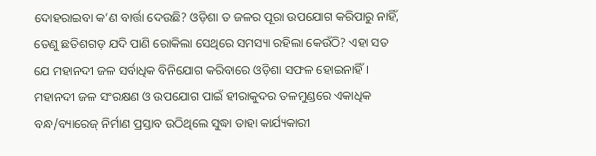ଦୋହରାଇବା କ’ଣ ବାର୍ତ୍ତା ଦେଉଛି? ଓଡ଼ିଶା ତ ଜଳର ପୂରା ଉପଯୋଗ କରିପାରୁ ନାହିଁ, ତେଣୁ ଛତିଶଗଡ଼ ଯଦି ପାଣି ରୋକିଲା ସେଥିରେ ସମସ୍ୟା ରହିଲା କେଉଁଠି? ଏହା ସତ ଯେ ମହାନଦୀ ଜଳ ସର୍ବାଧିକ ବିନିଯୋଗ କରିବାରେ ଓଡ଼ିଶା ସଫଳ ହୋଇନାହିଁ। ମହାନଦୀ ଜଳ ସଂରକ୍ଷଣ ଓ ଉପଯୋଗ ପାଇଁ ହୀରାକୁଦର ତଳମୁଣ୍ଡରେ ଏକାଧିକ ବନ୍ଧ/ବ୍ୟାରେଜ୍‌ ନିର୍ମାଣ ପ୍ରସ୍ତାବ ଉଠିଥିଲେ ସୁଦ୍ଧା ତାହା କାର୍ଯ୍ୟକାରୀ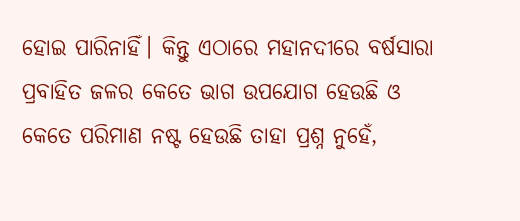ହୋଇ ପାରିନାହିଁ। କିନ୍ତୁ ଏଠାରେ ମହାନଦୀରେ ବର୍ଷସାରା ପ୍ରବାହିତ ଜଳର କେତେ ଭାଗ ଉପଯୋଗ ହେଉଛି ଓ କେତେ ପରିମାଣ ନଷ୍ଟ ହେଉଛି ତାହା ପ୍ରଶ୍ନ ନୁହେଁ,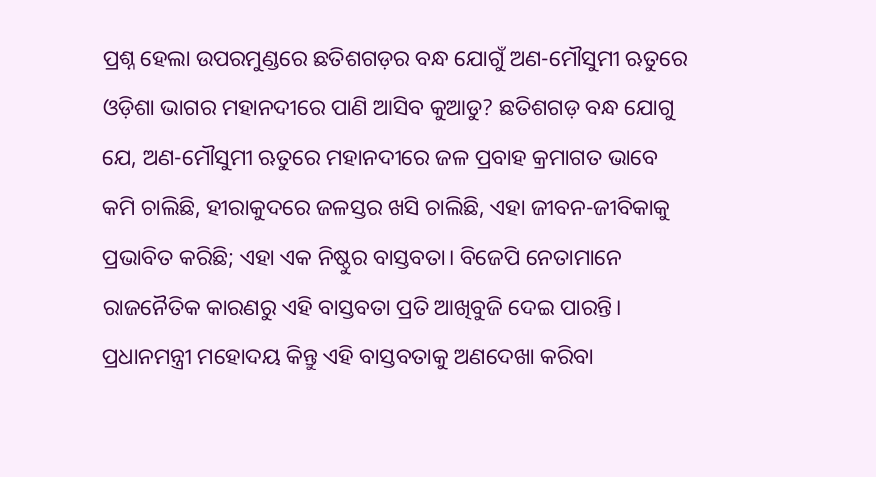ପ୍ରଶ୍ନ ହେଲା ଉପରମୁଣ୍ଡରେ ଛତିଶଗଡ଼ର ବନ୍ଧ ଯୋଗୁଁ ଅଣ-ମୌସୁମୀ ଋତୁରେ ଓଡ଼ିଶା ଭାଗର ମହାନଦୀରେ ପାଣି ଆସିବ କୁଆଡୁ? ଛତିଶଗଡ଼ ବନ୍ଧ ଯୋଗୁ ଯେ, ଅଣ-ମୌସୁମୀ ଋତୁରେ ମହାନଦୀରେ ଜଳ ପ୍ରବାହ କ୍ରମାଗତ ଭାବେ କମି ଚାଲିଛି, ହୀରାକୁଦରେ ଜଳସ୍ତର ଖସି ଚାଲିଛି, ଏହା ଜୀବନ-ଜୀବିକାକୁ ପ୍ରଭାବିତ କରିଛି; ଏହା ଏକ ନିଷ୍ଠୁର ବାସ୍ତବତା। ବିଜେପି ନେତାମାନେ ରାଜନୈତିକ କାରଣରୁ ଏହି ବାସ୍ତବତା ପ୍ରତି ଆଖିବୁଜି ଦେଇ ପାରନ୍ତି। ପ୍ରଧାନମନ୍ତ୍ରୀ ମହୋଦୟ କିନ୍ତୁ ଏହି ବାସ୍ତବତାକୁ ଅଣଦେଖା କରିବା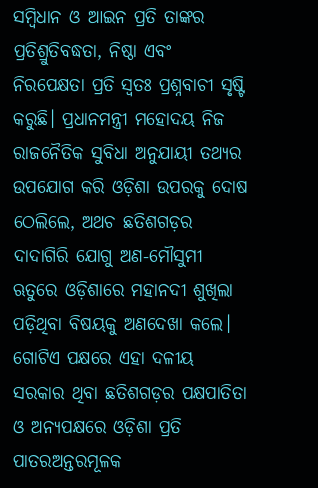ସମ୍ବିଧାନ ଓ ଆଇନ ପ୍ରତି ତାଙ୍କର ପ୍ରତିଶ୍ରୁତିବଦ୍ଧତା, ନିଷ୍ଠା ଏବଂ ନିରପେକ୍ଷତା ପ୍ରତି ସ୍ୱତଃ ପ୍ରଶ୍ନବାଚୀ ସୃଷ୍ଟି କରୁଛି। ପ୍ରଧାନମନ୍ତ୍ରୀ ମହୋଦୟ ନିଜ ରାଜନୈତିକ ସୁବିଧା ଅନୁଯାୟୀ ତଥ୍ୟର ଉପଯୋଗ କରି ଓଡ଼ିଶା ଉପରକୁ ଦୋଷ ଠେଲିଲେ, ଅଥଚ ଛତିଶଗଡ଼ର ଦାଦାଗିରି ଯୋଗୁ ଅଣ-ମୌସୁମୀ ଋତୁରେ ଓଡ଼ିଶାରେ ମହାନଦୀ ଶୁଖିଲା ପଡ଼ିଥିବା ବିଷୟକୁ ଅଣଦେଖା କଲେ। ଗୋଟିଏ ପକ୍ଷରେ ଏହା ଦଳୀୟ ସରକାର ଥିବା ଛତିଶଗଡ଼ର ପକ୍ଷପାତିତା ଓ ଅନ୍ୟପକ୍ଷରେ ଓଡ଼ିଶା ପ୍ରତି ପାତରଅନ୍ତରମୂଳକ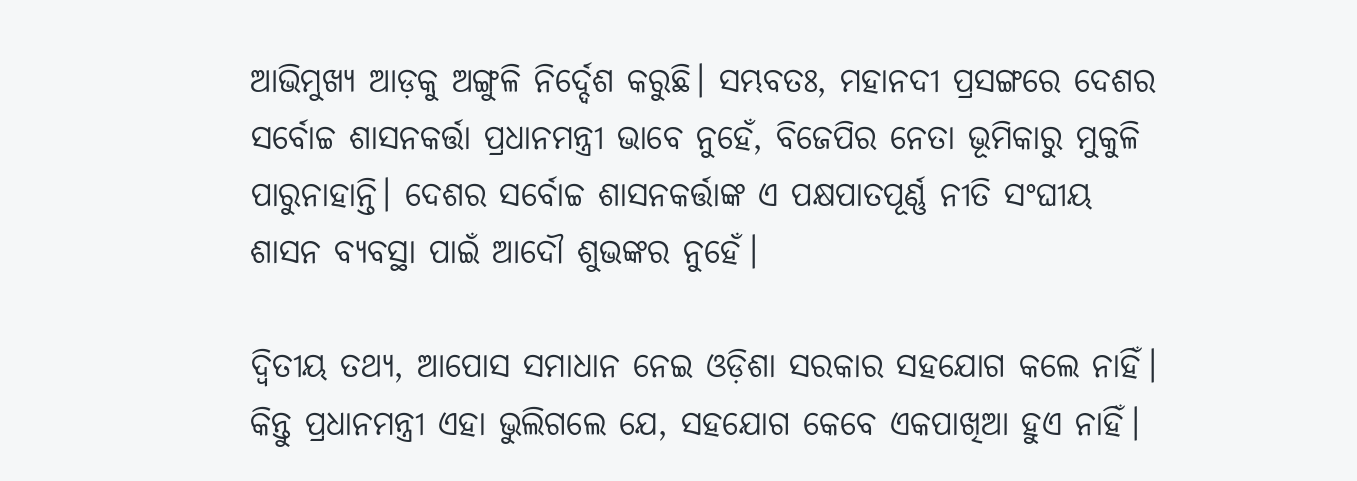ଆଭିମୁଖ୍ୟ ଆଡ଼କୁ ଅଙ୍ଗୁଳି ନିର୍ଦ୍ଦେଶ କରୁଛି। ସମ୍ଭବତଃ, ମହାନଦୀ ପ୍ରସଙ୍ଗରେ ଦେଶର ସର୍ବୋଚ୍ଚ ଶାସନକର୍ତ୍ତା ପ୍ରଧାନମନ୍ତ୍ରୀ ଭାବେ ନୁହେଁ, ବିଜେପିର ନେତା ଭୂମିକାରୁ ମୁକୁଳି ପାରୁନାହାନ୍ତି। ଦେଶର ସର୍ବୋଚ୍ଚ ଶାସନକର୍ତ୍ତାଙ୍କ ଏ ପକ୍ଷପାତପୂର୍ଣ୍ଣ ନୀତି ସଂଘୀୟ ଶାସନ ବ୍ୟବସ୍ଥା ପାଇଁ ଆଦୌ ଶୁଭଙ୍କର ନୁହେଁ।

ଦ୍ୱିତୀୟ ତଥ୍ୟ, ଆପୋସ ସମାଧାନ ନେଇ ଓଡ଼ିଶା ସରକାର ସହଯୋଗ କଲେ ନାହିଁ। କିନ୍ତୁ ପ୍ରଧାନମନ୍ତ୍ରୀ ଏହା ଭୁଲିଗଲେ ଯେ, ସହଯୋଗ କେବେ ଏକପାଖିଆ ହୁଏ ନାହିଁ।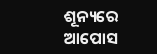ଶୂନ୍ୟରେ ଆପୋସ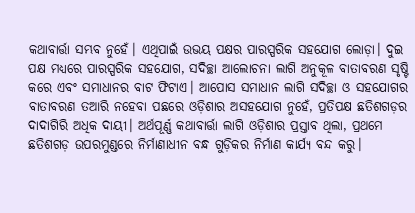କଥାବାର୍ତ୍ତା ସମ୍ଭବ ନୁହେଁ। ଏଥିପାଇଁ ଉଭୟ ପକ୍ଷର ପାରସ୍ପରିକ ସହଯୋଗ ଲୋଡ଼ା। ଦୁଇ ପକ୍ଷ ମଧ୍ୟରେ ପାରସ୍ପରିକ ସହଯୋଗ, ସଦିଚ୍ଛା ଆଲୋଚନା ଲାଗି ଅନୁକୂଳ ବାତାବରଣ ସୃଷ୍ଟି କରେ ଏବଂ ସମାଧାନର ବାଟ ଫିଟାଏ। ଆପୋସ ସମାଧାନ ଲାଗି ସଦିଚ୍ଛା ଓ ସହଯୋଗର ବାତାବରଣ ତଆରି ନହେବା ପଛରେ ଓଡ଼ିଶାର ଅସହଯୋଗ ନୁହେଁ, ପ୍ରତିପକ୍ଷ ଛତିଶଗଡ଼ର ଦାଦାଗିରି ଅଧିକ ଦାୟୀ। ଅର୍ଥପୂର୍ଣ୍ଣ କଥାବାର୍ତ୍ତା ଲାଗି ଓଡ଼ିଶାର ପ୍ରସ୍ତାବ ଥିଲା, ପ୍ରଥମେ ଛତିଶଗଡ଼ ଉପରମୁଣ୍ଡରେ ନିର୍ମାଣାଧୀନ ବନ୍ଧ ଗୁଡ଼ିକର ନିର୍ମାଣ କାର୍ଯ୍ୟ ବନ୍ଦ କରୁ।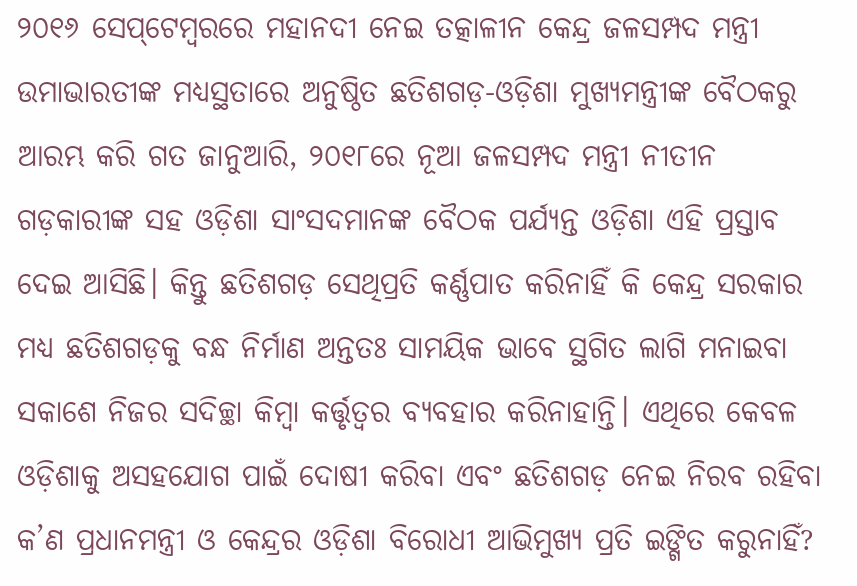୨୦୧୬ ସେପ୍‌ଟେମ୍ବରରେ ମହାନଦୀ ନେଇ ତତ୍କାଳୀନ କେନ୍ଦ୍ର ଜଳସମ୍ପଦ ମନ୍ତ୍ରୀ ଉମାଭାରତୀଙ୍କ ମଧ୍ୟସ୍ଥତାରେ ଅନୁଷ୍ଠିତ ଛତିଶଗଡ଼-ଓଡ଼ିଶା ମୁଖ୍ୟମନ୍ତ୍ରୀଙ୍କ ବୈଠକରୁ ଆରମ୍ଭ କରି ଗତ ଜାନୁଆରି, ୨୦୧୮ରେ ନୂଆ ଜଳସମ୍ପଦ ମନ୍ତ୍ରୀ ନୀତୀନ ଗଡ଼କାରୀଙ୍କ ସହ ଓଡ଼ିଶା ସାଂସଦମାନଙ୍କ ବୈଠକ ପର୍ଯ୍ୟନ୍ତ ଓଡ଼ିଶା ଏହି ପ୍ରସ୍ତାବ ଦେଇ ଆସିଛି। କିନ୍ତୁ ଛତିଶଗଡ଼ ସେଥିପ୍ରତି କର୍ଣ୍ଣପାତ କରିନାହିଁ କି କେନ୍ଦ୍ର ସରକାର ମଧ୍ୟ ଛତିଶଗଡ଼କୁ ବନ୍ଧ ନିର୍ମାଣ ଅନ୍ତତଃ ସାମୟିକ ଭାବେ ସ୍ଥଗିତ ଲାଗି ମନାଇବା ସକାଶେ ନିଜର ସଦିଚ୍ଛା କିମ୍ବା କର୍ତ୍ତୃତ୍ୱର ବ୍ୟବହାର କରିନାହାନ୍ତି। ଏଥିରେ କେବଳ ଓଡ଼ିଶାକୁ ଅସହଯୋଗ ପାଇଁ ଦୋଷୀ କରିବା ଏବଂ ଛତିଶଗଡ଼ ନେଇ ନିରବ ରହିବା କ’ଣ ପ୍ରଧାନମନ୍ତ୍ରୀ ଓ କେନ୍ଦ୍ରର ଓଡ଼ିଶା ବିରୋଧୀ ଆଭିମୁଖ୍ୟ ପ୍ରତି ଇଙ୍ଗିତ କରୁନାହିଁ?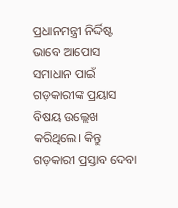ପ୍ରଧାନମନ୍ତ୍ରୀ ନିର୍ଦ୍ଦିଷ୍ଟ ଭାବେ ଆପୋସ ସମାଧାନ ପାଇଁ ଗଡ଼କାରୀଙ୍କ ପ୍ରୟାସ ବିଷୟ ଉଲ୍ଲେଖ କରିଥିଲେ। କିନ୍ତୁ ଗଡ଼କାରୀ ପ୍ରସ୍ତାବ ଦେବା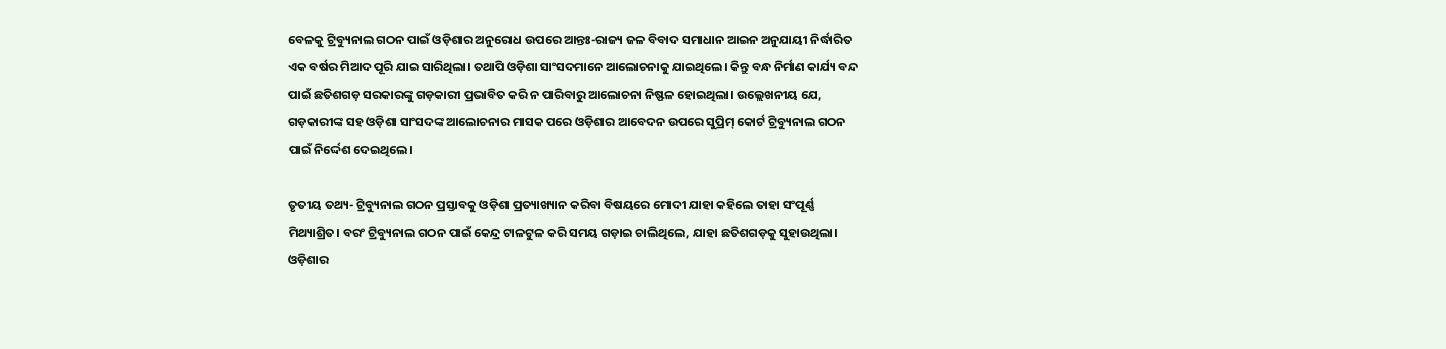ବେଳକୁ ଟ୍ରିବ୍ୟୁନାଲ ଗଠନ ପାଇଁ ଓଡ଼ିଶାର ଅନୁରୋଧ ଉପରେ ଆନ୍ତଃ-ରାଜ୍ୟ ଜଳ ବିବାଦ ସମାଧାନ ଆଇନ ଅନୁଯାୟୀ ନିର୍ଦ୍ଧାରିତ ଏକ ବର୍ଷର ମିଆଦ ପୂରି ଯାଇ ସାରିଥିଲା। ତଥାପି ଓଡ଼ିଶା ସାଂସଦମାନେ ଆଲୋଚନାକୁ ଯାଇଥିଲେ। କିନ୍ତୁ ବନ୍ଧ ନିର୍ମାଣ କାର୍ଯ୍ୟ ବନ୍ଦ ପାଇଁ ଛତିଶଗଡ଼ ସରକାରଙ୍କୁ ଗଡ଼କାରୀ ପ୍ରଭାବିତ କରି ନ ପାରିବାରୁ ଆଲୋଚନା ନିଷ୍ଫଳ ହୋଇଥିଲା। ଉଲ୍ଲେଖନୀୟ ଯେ, ଗଡ଼କାରୀଙ୍କ ସହ ଓଡ଼ିଶା ସାଂସଦଙ୍କ ଆଲୋଚନାର ମାସକ ପରେ ଓଡ଼ିଶାର ଆବେଦନ ଉପରେ ସୁପ୍ରିମ୍‌ କୋର୍ଟ ଟ୍ରିବ୍ୟୁନାଲ ଗଠନ ପାଇଁ ନିର୍ଦ୍ଦେଶ ଦେଇଥିଲେ।

ତୃତୀୟ ତଥ୍ୟ- ଟ୍ରିବ୍ୟୁନାଲ ଗଠନ ପ୍ରସ୍ତାବକୁ ଓଡ଼ିଶା ପ୍ରତ୍ୟାଖ୍ୟାନ କରିବା ବିଷୟରେ ମୋଦୀ ଯାହା କହିଲେ ତାହା ସଂପୂର୍ଣ୍ଣ ମିଥ୍ୟାଶ୍ରିତ। ବରଂ ଟ୍ରିବ୍ୟୁନାଲ ଗଠନ ପାଇଁ କେନ୍ଦ୍ର ଟାଳଟୁଳ କରି ସମୟ ଗଡ଼ାଇ ଚାଲିଥିଲେ, ଯାହା ଛତିଶଗଡ଼କୁ ସୁହାଉଥିଲା। ଓଡ଼ିଶାର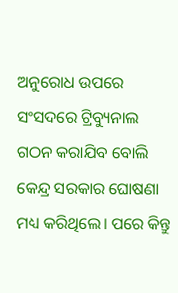ଅନୁରୋଧ ଉପରେ ସଂସଦରେ ଟ୍ରିବ୍ୟୁନାଲ ଗଠନ କରାଯିବ ବୋଲି କେନ୍ଦ୍ର ସରକାର ଘୋଷଣା ମଧ୍ୟ କରିଥିଲେ। ପରେ କିନ୍ତୁ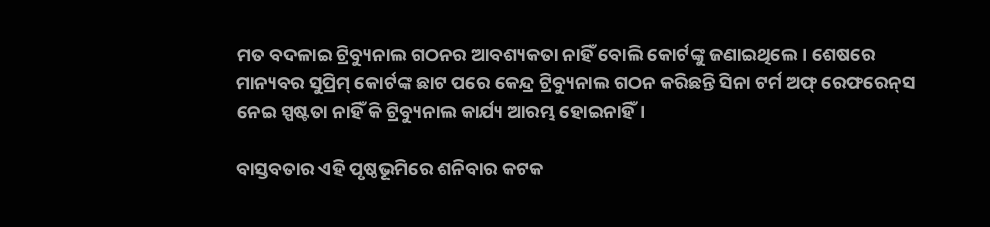ମତ ବଦଳାଇ ଟ୍ରିବ୍ୟୁନାଲ ଗଠନର ଆବଶ୍ୟକତା ନାହିଁ ବୋଲି କୋର୍ଟଙ୍କୁ ଜଣାଇଥିଲେ। ଶେଷରେ ମାନ୍ୟବର ସୁପ୍ରିମ୍‌ କୋର୍ଟଙ୍କ ଛାଟ ପରେ କେନ୍ଦ୍ର ଟ୍ରିବ୍ୟୁନାଲ ଗଠନ କରିଛନ୍ତି ସିନା ଟର୍ମ ଅଫ୍‌ ରେଫରେନ୍‌ସ ନେଇ ସ୍ପଷ୍ଟତା ନାହିଁ କି ଟ୍ରିବ୍ୟୁନାଲ କାର୍ଯ୍ୟ ଆରମ୍ଭ ହୋଇନାହିଁ।

ବାସ୍ତବତାର ଏହି ପୃଷ୍ଠଭୂମିରେ ଶନିବାର କଟକ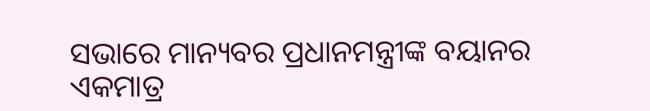ସଭାରେ ମାନ୍ୟବର ପ୍ରଧାନମନ୍ତ୍ରୀଙ୍କ ବୟାନର ଏକମାତ୍ର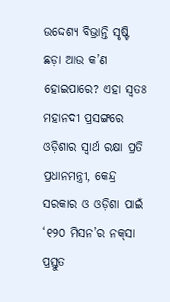ଉଦ୍ଦେଶ୍ୟ ବିଭ୍ରାନ୍ତି ସୃଷ୍ଟି ଛଡ଼ା ଆଉ କ’ଣ ହୋଇପାରେ? ଏହା ସ୍ୱତଃ ମହାନଦୀ ପ୍ରସଙ୍ଗରେ ଓଡ଼ିଶାର ସ୍ୱାର୍ଥ ରକ୍ଷା ପ୍ରତି ପ୍ରଧାନମନ୍ତ୍ରୀ, କେନ୍ଦ୍ର ସରକାର ଓ ଓଡ଼ିଶା ପାଇଁ ‘୧୨୦ ମିସନ’ର ନକ୍‌ସା ପ୍ରସ୍ତୁତ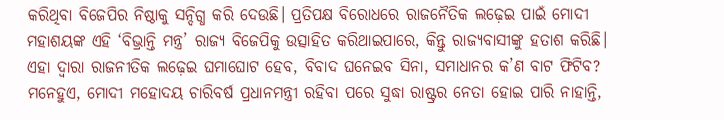କରିଥିବା ବିଜେପିର ନିଷ୍ଠାକୁ ସନ୍ଦିଗ୍ଧ କରି ଦେଉଛି। ପ୍ରତିପକ୍ଷ ବିରୋଧରେ ରାଜନୈତିକ ଲଢ଼େଇ ପାଇଁ ମୋଦୀ ମହାଶୟଙ୍କ ଏହି ‘ବିଭ୍ରାନ୍ତି ମନ୍ତ୍ର’ ରାଜ୍ୟ ବିଜେପିକୁ ଉତ୍ସାହିତ କରିଥାଇପାରେ, କିନ୍ତୁ ରାଜ୍ୟବାସୀଙ୍କୁ ହତାଶ କରିଛି। ଏହା ଦ୍ୱାରା ରାଜନୀତିକ ଲଢ଼େଇ ଘମାଘୋଟ ହେବ, ବିବାଦ ଘନେଇବ ସିନା, ସମାଧାନର କ’ଣ ବାଟ ଫିଟିବ? ମନେହୁଏ, ମୋଦୀ ମହୋଦୟ ଚାରିବର୍ଷ ପ୍ରଧାନମନ୍ତ୍ରୀ ରହିବା ପରେ ସୁଦ୍ଧା ରାଷ୍ଟ୍ରର ନେତା ହୋଇ ପାରି ନାହାନ୍ତି,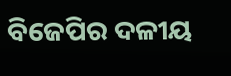ବିଜେପିର ଦଳୀୟ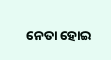ନେତା ହୋଇ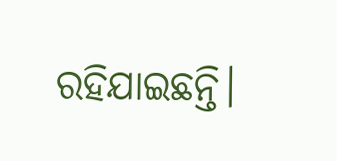ରହିଯାଇଛନ୍ତି।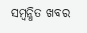ସମ୍ବନ୍ଧିତ ଖବର